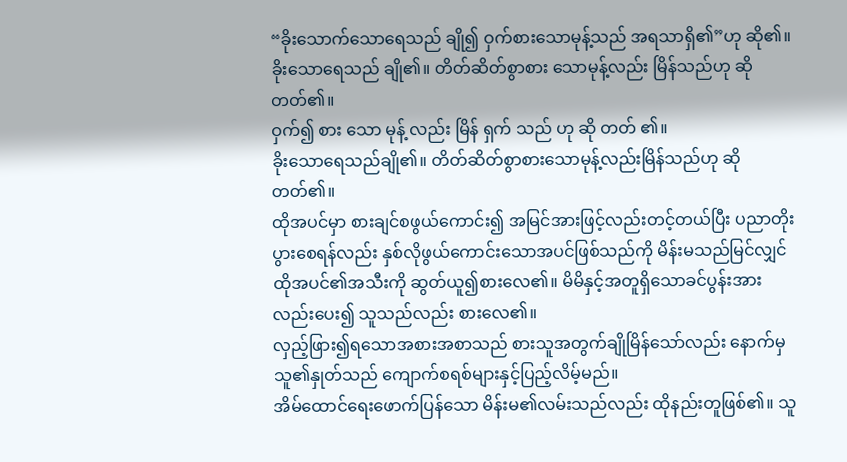“ခိုးသောက်သောရေသည် ချို၍ ဝှက်စားသောမုန့်သည် အရသာရှိ၏”ဟု ဆို၏။
ခိုးသောရေသည် ချို၏။ တိတ်ဆိတ်စွာစား သောမုန့်လည်း မြိန်သည်ဟု ဆိုတတ်၏။
ဝှက်၍ စား သော မုန့် လည်း မြိန် ရှက် သည် ဟု ဆို တတ် ၏။
ခိုးသောရေသည်ချို၏။ တိတ်ဆိတ်စွာစားသောမုန့်လည်းမြိန်သည်ဟု ဆိုတတ်၏။
ထိုအပင်မှာ စားချင်စဖွယ်ကောင်း၍ အမြင်အားဖြင့်လည်းတင့်တယ်ပြီး ပညာတိုးပွားစေရန်လည်း နှစ်လိုဖွယ်ကောင်းသောအပင်ဖြစ်သည်ကို မိန်းမသည်မြင်လျှင် ထိုအပင်၏အသီးကို ဆွတ်ယူ၍စားလေ၏။ မိမိနှင့်အတူရှိသောခင်ပွန်းအားလည်းပေး၍ သူသည်လည်း စားလေ၏။
လှည့်ဖြား၍ရသောအစားအစာသည် စားသူအတွက်ချိုမြိန်သော်လည်း နောက်မှ သူ၏နှုတ်သည် ကျောက်စရစ်များနှင့်ပြည့်လိမ့်မည်။
အိမ်ထောင်ရေးဖောက်ပြန်သော မိန်းမ၏လမ်းသည်လည်း ထိုနည်းတူဖြစ်၏။ သူ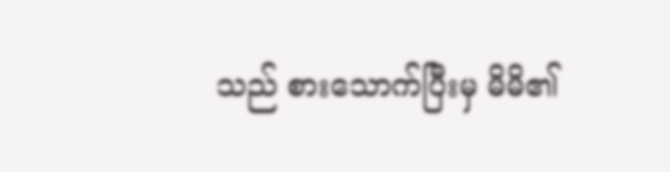သည် စားသောက်ပြီးမှ မိမိ၏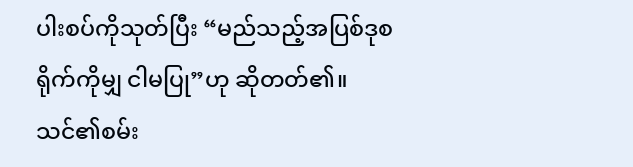ပါးစပ်ကိုသုတ်ပြီး “မည်သည့်အပြစ်ဒုစရိုက်ကိုမျှ ငါမပြု”ဟု ဆိုတတ်၏။
သင်၏စမ်း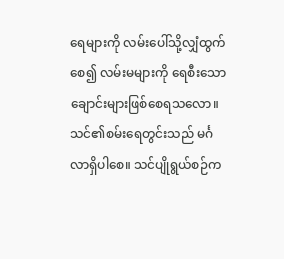ရေများကို လမ်းပေါ်သို့လျှံထွက်စေ၍ လမ်းမများကို ရေစီးသောချောင်းများဖြစ်စေရသလော။
သင်၏စမ်းရေတွင်းသည် မင်္ဂလာရှိပါစေ။ သင်ပျိုရွယ်စဉ်က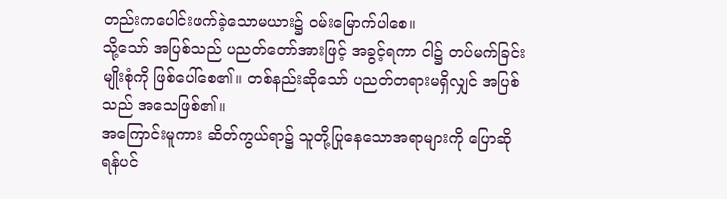တည်းကပေါင်းဖက်ခဲ့သောမယား၌ ဝမ်းမြောက်ပါစေ။
သို့သော် အပြစ်သည် ပညတ်တော်အားဖြင့် အခွင့်ရကာ ငါ၌ တပ်မက်ခြင်းမျိုးစုံကို ဖြစ်ပေါ်စေ၏။ တစ်နည်းဆိုသော် ပညတ်တရားမရှိလျှင် အပြစ်သည် အသေဖြစ်၏။
အကြောင်းမူကား ဆိတ်ကွယ်ရာ၌ သူတို့ပြုနေသောအရာများကို ပြောဆိုရန်ပင်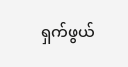ရှက်ဖွယ်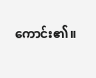ကောင်း၏။